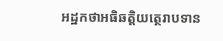អដ្ឋកថាអធិឆត្តិយត្ថេរាបទាន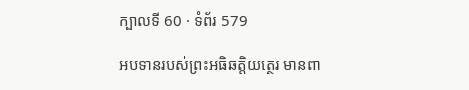ក្បាលទី 60 · ទំព័រ 579

អបទានរបស់ព្រះអធិឆត្តិយត្ថេរ មានពា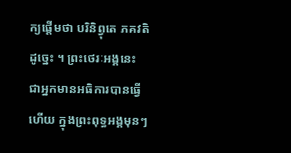ក្យផ្តើមថា បរិនិព្វុតេ ភគវតិ ដូច្នេះ ។ ព្រះថេរៈអង្គនេះ ជាអ្នកមានអធិការបានធ្វើហើយ ក្នុងព្រះពុទ្ធអង្គមុនៗ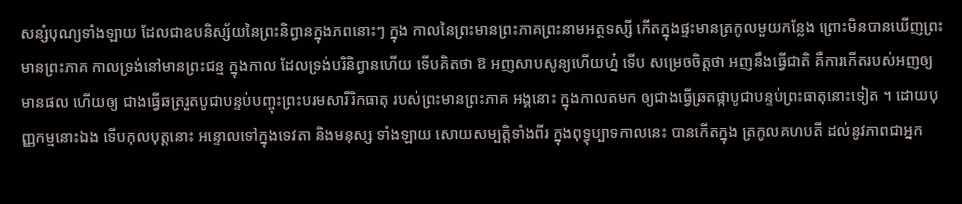សន្សំបុណ្យទាំងឡាយ ដែលជាឧបនិស្ស័យនៃព្រះនិព្វានក្នុងភពនោះៗ ក្នុង កាលនៃព្រះមានព្រះភាគព្រះនាមអត្ថទស្សី កើតក្នុងផ្ទះមានត្រកូលមួយកន្លែង ព្រោះមិនបានឃើញព្រះមានព្រះភាគ កាលទ្រង់នៅមានព្រះជន្ម ក្នុងកាល ដែលទ្រង់បរិនិព្វានហើយ ទើបគិតថា ឱ អញសាបសូន្យហើយហ្ន៎ ទើប សម្រេចចិត្តថា អញនឹងធ្វើជាតិ គឺការកើតរបស់អញឲ្យមានផល ហើយឲ្យ ជាងធ្វើឆត្ររួតបូជាបន្ទប់បញ្ចុះព្រះបរមសារីរិកធាតុ របស់ព្រះមានព្រះភាគ អង្គនោះ ក្នុងកាលតមក ឲ្យជាងធ្វើឆ្រតផ្កាបូជាបន្ទប់ព្រះធាតុនោះទៀត ។ ដោយបុញ្ញកម្មនោះឯង ទើបកុលបុត្តនោះ អន្ទោលទៅក្នុងទេវតា និងមនុស្ស ទាំងឡាយ សោយសម្បត្តិទាំងពីរ ក្នុងពុទ្ធុប្បាទកាលនេះ បានកើតក្នុង ត្រកូលគហបតី ដល់នូវភាពជាអ្នក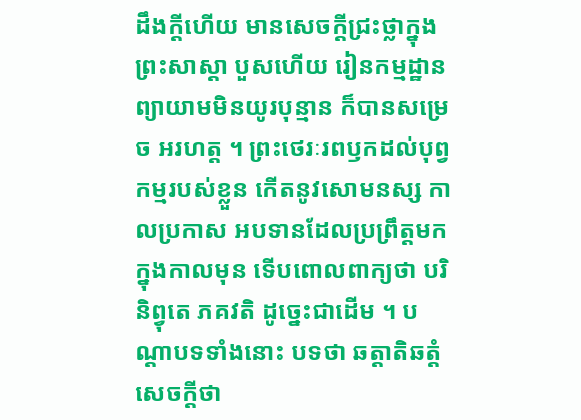ដឹងក្តីហើយ មានសេចក្តីជ្រះថ្លាក្នុងព្រះសាស្តា បួសហើយ រៀនកម្មដ្ឋាន ព្យាយាមមិនយូរបុន្មាន ក៏បានសម្រេច អរហត្ត ។ ព្រះថេរៈរពឫកដល់បុព្វកម្មរបស់ខ្លួន កើតនូវសោមនស្ស កាលប្រកាស អបទានដែលប្រព្រឹត្តមកក្នុងកាលមុន ទើបពោលពាក្យថា បរិនិព្វុតេ ភគវតិ ដូច្នេះជាដើម ។ បណ្តាបទទាំងនោះ បទថា ឆត្តាតិឆត្តំ សេចក្តីថា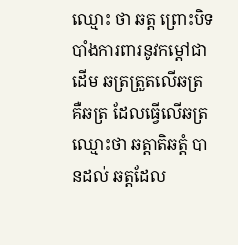ឈ្មោះ ថា ឆត្ត ព្រោះបិទបាំងការពារនូវកម្តៅជាដើម ឆត្រត្រួតលើឆត្រ គឺឆត្រ ដែលធ្វើលើឆត្រ ឈ្មោះថា ឆត្តាតិឆត្តំ បានដល់ ឆត្តដែល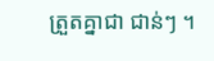ត្រួតគ្នាជា ជាន់ៗ ។